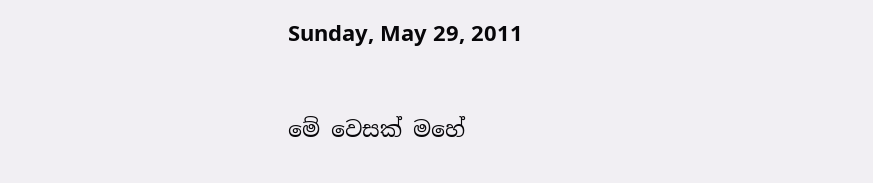Sunday, May 29, 2011

මේ වෙසක් මහේ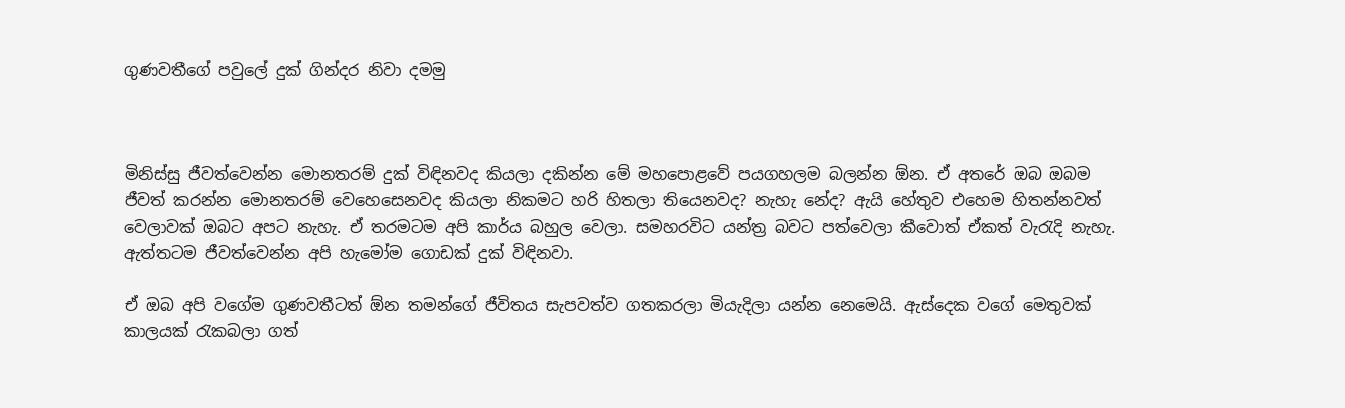ගුණවතීගේ පවුලේ දුක් ගින්දර නිවා දමමු



මිනිස්සු ජීවත්වෙන්න මොනතරම් දුක් විඳිනවද කියලා දකින්න මේ මහපොළවේ පයගහලම බලන්න ඕන. ඒ අතරේ ඔබ ඔබම ජීවත් කරන්න මොනතරම් වෙහෙසෙනවද කියලා නිකමට හරි හිතලා තියෙනවද? නැහැ නේද? ඇයි හේතුව එහෙම හිතන්නවත් වෙලාවක් ඔබට අපට නැහැ. ඒ තරමටම අපි කාර්ය බහුල වෙලා. සමහරවිට යන්ත්‍ර බවට පත්වෙලා කීවොත් ඒකත් වැරැදි නැහැ. ඇත්තටම ජීවත්වෙන්න අපි හැමෝම ගොඩක් දුක් විඳිනවා.

ඒ ඔබ අපි වගේම ගුණවතීටත් ඕන තමන්ගේ ජීවිතය සැපවත්ව ගතකරලා මියැදිලා යන්න නෙමෙයි. ඇස්දෙක වගේ මෙතුවක් කාලයක් රැකබලා ගත්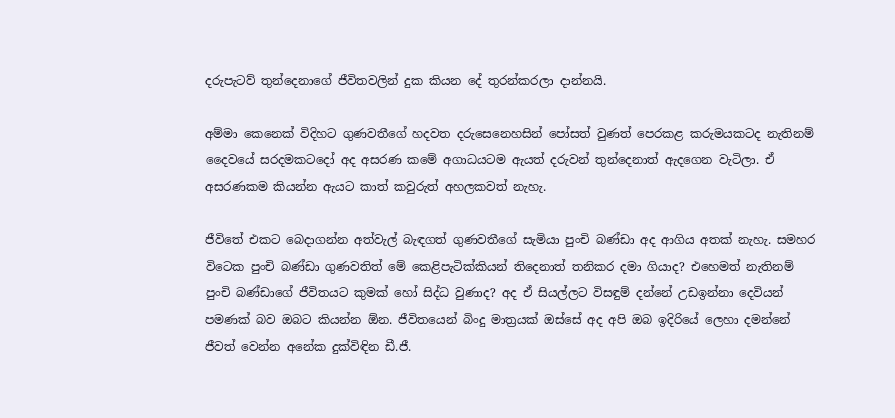දරුපැටව් තුන්දෙනාගේ ජීවිතවලින් දුක කියන දේ තුරන්කරලා දාන්නයි.

අම්මා කෙනෙක් විදිහට ගුණවතීගේ හදවත දරුසෙනෙහසින් පෝසත් වුණත් පෙරකළ කරුමයකටද නැතිනම් දෛවයේ සරදමකටදෝ අද අසරණ කමේ අගාධයටම ඇයත් දරුවන් තුන්දෙනාත් ඇදගෙන වැටිලා. ඒ අසරණකම කියන්න ඇයට කාත් කවුරුත් අහලකවත් නැහැ.

ජීවිතේ එකට බෙදාගන්න අත්වැල් බැඳගත් ගුණවතීගේ සැමියා පුංචි බණ්ඩා අද ආගිය අතක් නැහැ. සමහර විටෙක පුංචි බණ්ඩා ගුණවතිත් මේ කෙළිපැටික්කියන් තිදෙනාත් තනිකර දමා ගියාද? එහෙමත් නැතිනම් පුංචි බණ්ඩාගේ ජීවිතයට කුමක් හෝ සිද්ධ වුණාද? අද ඒ සියල්ලට විසඳුම් දන්නේ උඩඉන්නා දෙවියන් පමණක් බව ඔබට කියන්න ඕන. ජීවිතයෙන් බිංදු මාත්‍රයක් ඔස්සේ අද අපි ඔබ ඉදිරියේ ලෙහා දමන්නේ ජීවත් වෙන්න අනේක දුක්විඳින ඩී.ජී.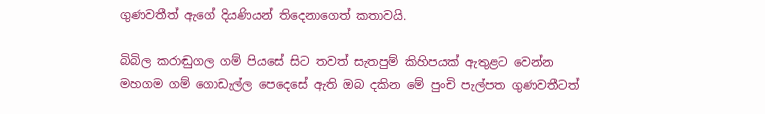ගුණවතීත් ඇගේ දියණියන් තිදෙනාගෙත් කතාවයි.

බිබිල කරාඬුගල ගම් පියසේ සිට තවත් සැතපුම් කිහිපයක් ඇතුළට වෙන්න මහගම ගම් ගොඩැල්ල පෙදෙසේ ඇති ඔබ දකින මේ පුංචි පැල්පත ගුණවතීටත්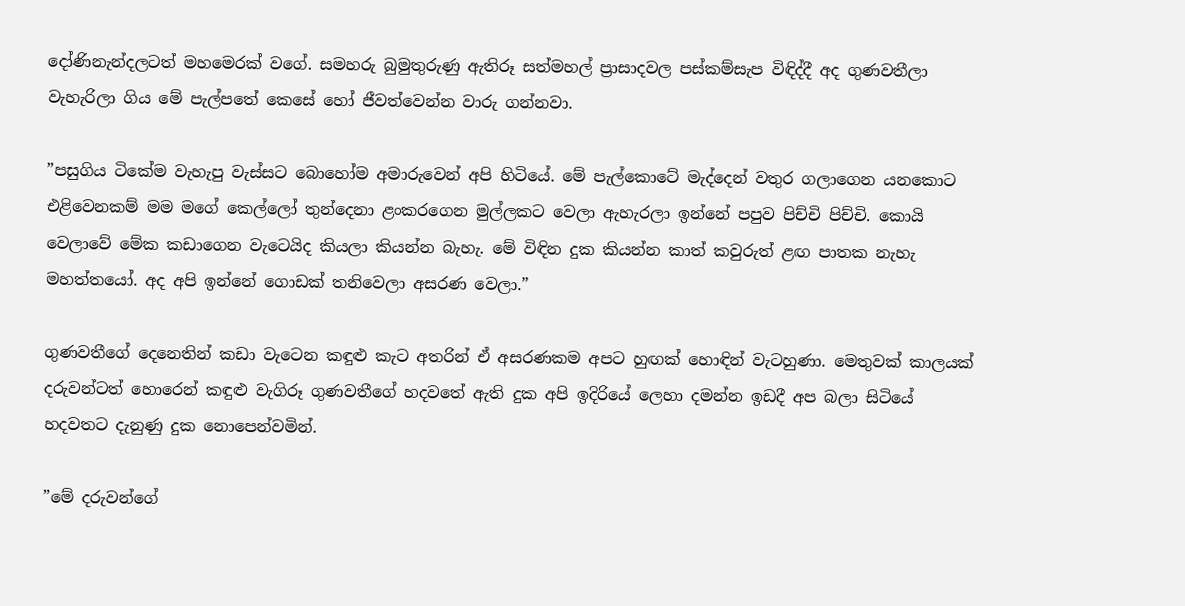දෝණිනැන්දලටත් මහමෙරක් වගේ. සමහරු බුමුතුරුණු ඇතිරූ සත්මහල් ප්‍රාසාදවල පස්කම්සැප විඳිද්දී අද ගුණවතීලා වැහැරිලා ගිය මේ පැල්පතේ කෙසේ හෝ ජීවත්වෙන්න වාරු ගන්නවා.

”පසුගිය ටිකේම වැහැපු වැස්සට බොහෝම අමාරුවෙන් අපි හිටියේ. මේ පැල්කොටේ මැද්දෙන් වතුර ගලාගෙන යනකොට එළිවෙනකම් මම මගේ කෙල්ලෝ තුන්දෙනා ළංකරගෙන මුල්ලකට වෙලා ඇහැරලා ඉන්නේ පපුව පිච්චි පිච්චි. කොයි වෙලාවේ මේක කඩාගෙන වැටෙයිද කියලා කියන්න බැහැ. මේ විඳින දුක කියන්න කාත් කවුරුත් ළඟ පාතක නැහැ මහත්තයෝ. අද අපි ඉන්නේ ගොඩක් තනිවෙලා අසරණ වෙලා.”

ගුණවතීගේ දෙනෙතින් කඩා වැටෙන කඳුළු කැට අතරින් ඒ අසරණකම අපට හුඟක් හොඳින් වැටහුණා. මෙතුවක් කාලයක් දරුවන්ටත් හොරෙන් කඳුළු වැගිරූ ගුණවතීගේ හදවතේ ඇති දුක අපි ඉදිරියේ ලෙහා දමන්න ඉඩදී අප බලා සිටියේ හදවතට දැනුණු දුක නොපෙන්වමින්.

”මේ දරුවන්ගේ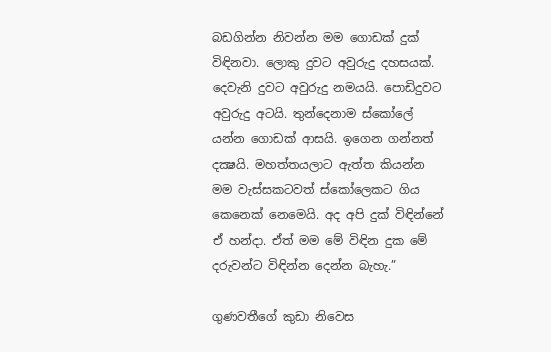බඩගින්න නිවන්න මම ගොඩක් දුක් විඳිනවා. ලොකු දුවට අවුරුදු දහසයක්. දෙවැනි දුවට අවුරුදු නමයයි. පොඩිදුවට අවුරුදු අටයි. තුන්දෙනාම ස්කෝලේ යන්න ගොඩක් ආසයි. ඉගෙන ගන්නත් දක්‍ෂයි. මහත්තයලාට ඇත්ත කියන්න මම වැස්සකටවත් ස්කෝලෙකට ගිය කෙනෙක් නෙමෙයි. අද අපි දුක් විඳින්නේ ඒ හන්දා. ඒත් මම මේ විඳින දුක මේ දරුවන්ට විඳින්න දෙන්න බැහැ.”

ගුණවතීගේ කුඩා නිවෙස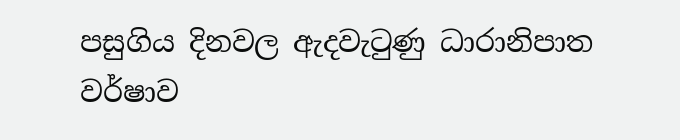පසුගිය දිනවල ඇදවැටුණු ධාරානිපාත වර්ෂාව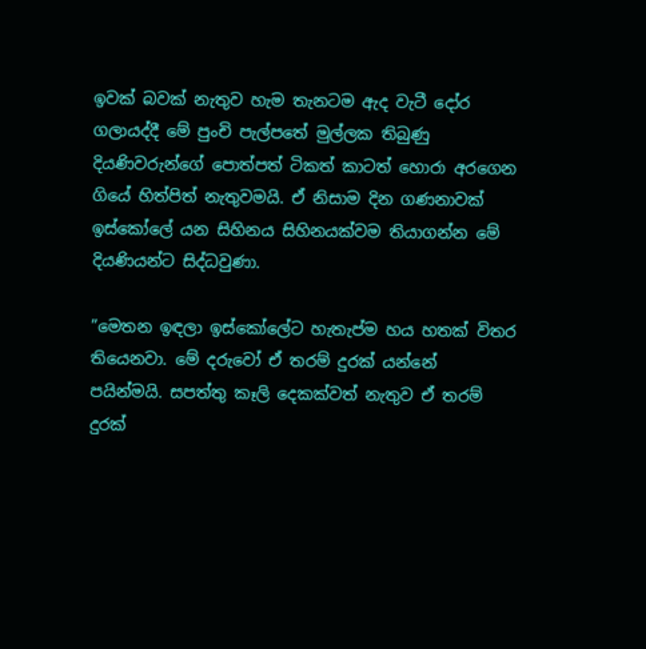ඉවක් බවක් නැතුව හැම තැනටම ඇද වැටී දෝර ගලායද්දී මේ පුංචි පැල්පතේ මුල්ලක තිබුණු දියණිවරුන්ගේ පොත්පත් ටිකත් කාටත් හොරා අරගෙන ගියේ හිත්පිත් නැතුවමයි. ඒ නිසාම දින ගණනාවක් ඉස්කෝලේ යන සිහිනය සිහිනයක්වම තියාගන්න මේ දියණියන්ට සිද්ධවුණා.

”මෙතන ඉඳලා ඉස්කෝලේට හැතැප්ම හය හතක් විතර තියෙනවා. මේ දරුවෝ ඒ තරම් දුරක් යන්නේ පයින්මයි. සපත්තු කෑලි දෙකක්වත් නැතුව ඒ තරම් දුරක්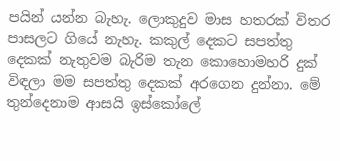පයින් යන්න බැහැ. ලොකුදුව මාස හතරක් විතර පාසලට ගියේ නැහැ. කකුල් දෙකට සපත්තු දෙකක් නැතුවම බැරිම තැන කොහොමහරි දුක් විඳලා මම සපත්තු දෙකක් අරගෙන දුන්නා. මේ තුන්දෙනාම ආසයි ඉස්කෝලේ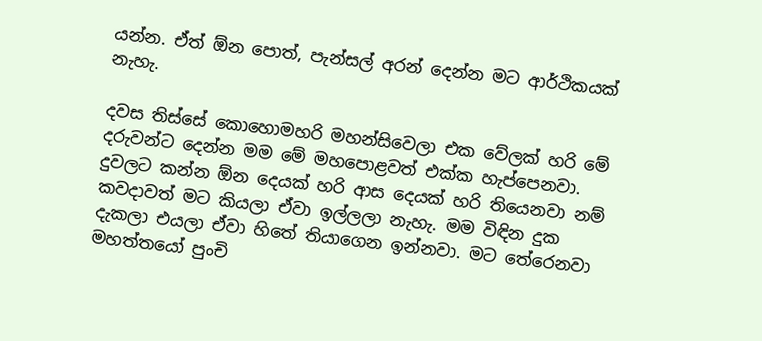යන්න. ඒත් ඕන පොත්, පැන්සල් අරන් දෙන්න මට ආර්ථිකයක් නැහැ.

දවස තිස්සේ කොහොමහරි මහන්සිවෙලා එක වේලක් හරි මේ දරුවන්ට දෙන්න මම මේ මහපොළවත් එක්ක හැප්පෙනවා. දුවලට කන්න ඕන දෙයක් හරි ආස දෙයක් හරි තියෙනවා නම් කවදාවත් මට කියලා ඒවා ඉල්ලලා නැහැ. මම විඳින දුක දැකලා එයලා ඒවා හිතේ තියාගෙන ඉන්නවා. මට තේරෙනවා මහත්තයෝ පුංචි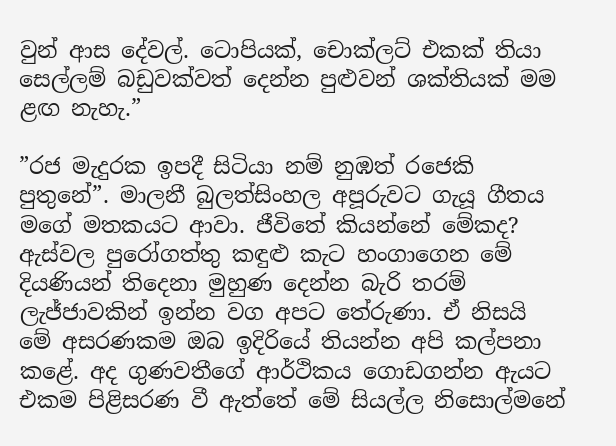වුන් ආස දේවල්. ටොපියක්, චොක්ලට් එකක් තියා සෙල්ලම් බඩුවක්වත් දෙන්න පුළුවන් ශක්තියක් මම ළඟ නැහැ.”

”රජ මැදුරක ඉපදී සිටියා නම් නුඹත් රජෙකි පුතුනේ”. මාලනී බුලත්සිංහල අපූරුවට ගැයූ ගීතය මගේ මතකයට ආවා. ජීවිතේ කියන්නේ මේකද? ඇස්වල පුරෝගත්තු කඳුළු කැට හංගාගෙන මේ දියණියන් තිදෙනා මුහුණ දෙන්න බැරි තරම් ලැජ්ජාවකින් ඉන්න වග අපට තේරුණා. ඒ නිසයි මේ අසරණකම ඔබ ඉදිරියේ තියන්න අපි කල්පනා කළේ. අද ගුණවතීගේ ආර්ථිකය ගොඩගන්න ඇයට එකම පිළිසරණ වී ඇත්තේ මේ සියල්ල නිසොල්මනේ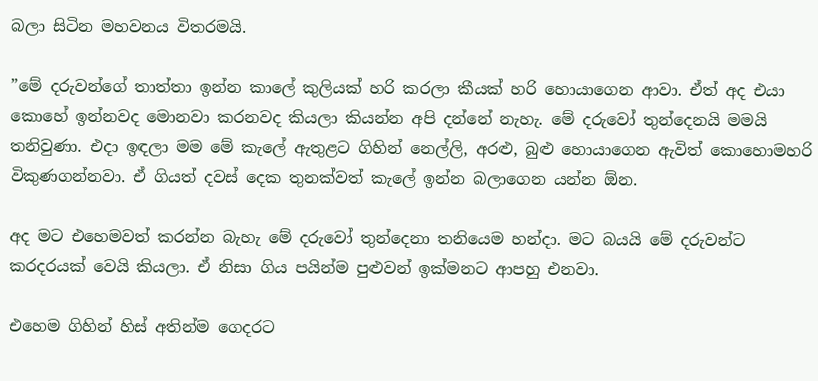බලා සිටින මහවනය විතරමයි.

”මේ දරුවන්ගේ තාත්තා ඉන්න කාලේ කුලියක් හරි කරලා කීයක් හරි හොයාගෙන ආවා. ඒත් අද එයා කොහේ ඉන්නවද මොනවා කරනවද කියලා කියන්න අපි දන්නේ නැහැ. මේ දරුවෝ තුන්දෙනයි මමයි තනිවුණා. එදා ඉඳලා මම මේ කැලේ ඇතුළට ගිහින් නෙල්ලි, අරළු, බුළු හොයාගෙන ඇවිත් කොහොමහරි විකුණගන්නවා. ඒ ගියත් දවස් දෙක තුනක්වත් කැලේ ඉන්න බලාගෙන යන්න ඕන.

අද මට එහෙමවත් කරන්න බැහැ මේ දරුවෝ තුන්දෙනා තනියෙම හන්දා. මට බයයි මේ දරුවන්ට කරදරයක් වෙයි කියලා. ඒ නිසා ගිය පයින්ම පුළුවන් ඉක්මනට ආපහු එනවා.

එහෙම ගිහින් හිස් අතින්ම ගෙදරට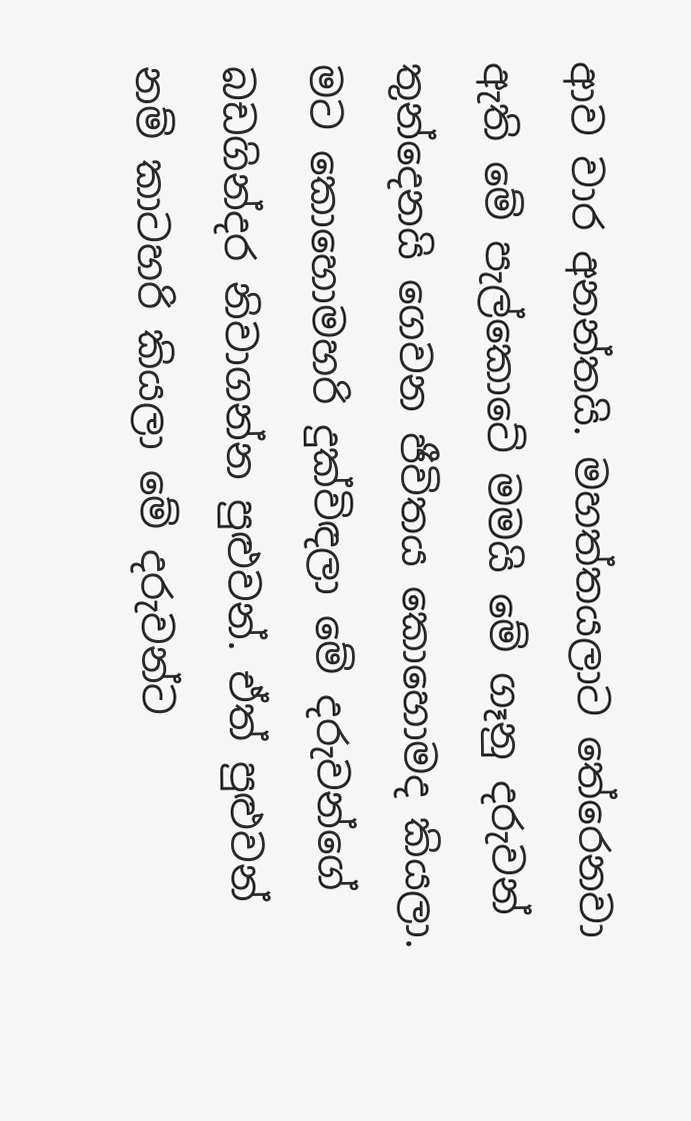ආව වාර අනන්තයි. මහත්තයලාට තේරෙනවා ඇති මේ පැල්කොටේ මමයි මේ ගෑනු දරුවන් තුන්දෙනයි ගෙවන ජීවිතය කොහොමද කියලා. මට කොහොමහරි දුක්විඳලා මේ දරුවන්ගේ බඩගින්දර නිවාගන්න පුළුවන්. ඒත් පුළුවන් නම් කාටහරි කියලා මේ දරුවන්ට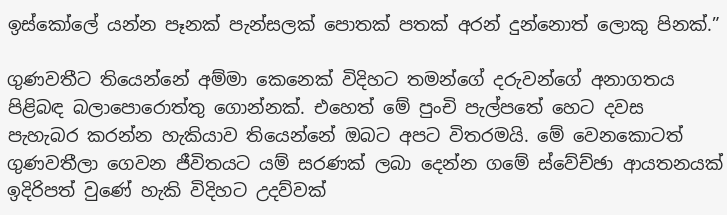ඉස්කෝලේ යන්න පෑනක් පැන්සලක් පොතක් පතක් අරන් දුන්නොත් ලොකු පිනක්.”

ගුණවතීට තියෙන්නේ අම්මා කෙනෙක් විදිහට තමන්ගේ දරුවන්ගේ අනාගතය පිළිබඳ බලාපොරොත්තු ගොන්නක්. එහෙත් මේ පුංචි පැල්පතේ හෙට දවස පැහැබර කරන්න හැකියාව තියෙන්නේ ඔබට අපට විතරමයි. මේ වෙනකොටත් ගුණවතීලා ගෙවන ජීවිතයට යම් සරණක් ලබා දෙන්න ගමේ ස්වේච්ඡා ආයතනයක් ඉදිරිපත් වුණේ හැකි විදිහට උදව්වක්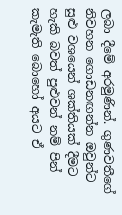ලබා දීමේ අරමුණින්. ගුණවතීගේ නිවහන ගොඩනඟන්න ඔවුන්ට සුළු වශයෙන් ශක්තියක් දීමට හැකි බවත් පුළුවන් නම් පින් කැමැති බොහෝ අයට ඒ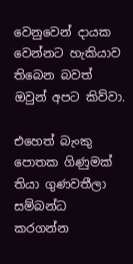වෙනුවෙන් දායක වෙන්නට හැකියාව තිබෙන බවත් ඔවුන් අපට කිව්වා.

එහෙත් බැංකු පොතක ගිණුමක් තියා ගුණවතීලා සම්බන්ධ කරගන්න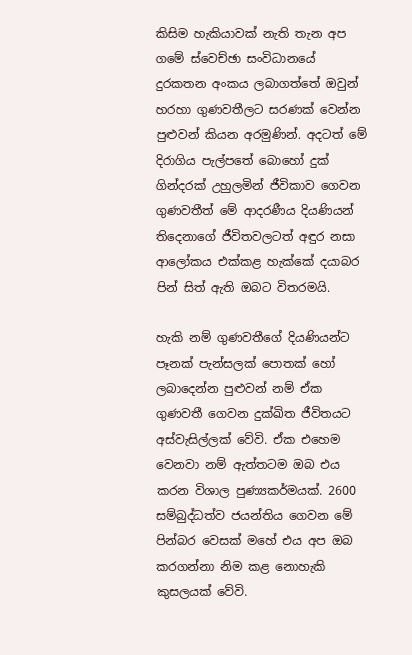කිසිම හැකියාවක් නැති තැන අප ගමේ ස්වෙච්ඡා සංවිධානයේ දුරකතන අංකය ලබාගත්තේ ඔවුන් හරහා ගුණවතීලට සරණක් වෙන්න පුළුවන් කියන අරමුණින්. අදටත් මේ දිරාගිය පැල්පතේ බොහෝ දුක් ගින්දරක් උහුලමින් ජීවිකාව ගෙවන ගුණවතීත් මේ ආදරණීය දියණියන් තිදෙනාගේ ජීවිතවලටත් අඳුර නසා ආලෝකය එක්කළ හැක්කේ දයාබර පින් සිත් ඇති ඔබට විතරමයි.

හැකි නම් ගුණවතීගේ දියණියන්ට පෑනක් පැන්සලක් පොතක් හෝ ලබාදෙන්න පුළුවන් නම් ඒක ගුණවතී ගෙවන දුක්ඛිත ජීවිතයට අස්වැසිල්ලක් වේවි. ඒක එහෙම වෙනවා නම් ඇත්තටම ඔබ එය කරන විශාල පුණ්‍යකර්මයක්. 2600 සම්බුද්ධත්ව ජයන්තිය ගෙවන මේ පින්බර වෙසක් මහේ එය අප ඔබ කරගන්නා නිම කළ නොහැකි කුසලයක් වේවි.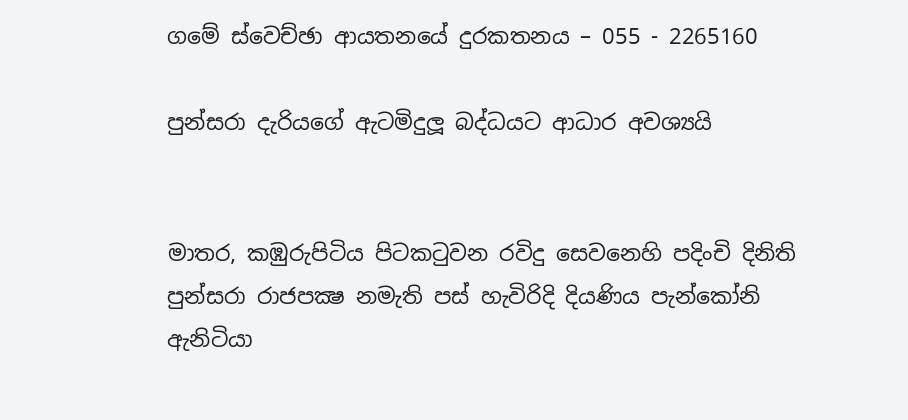ගමේ ස්වෙච්ඡා ආයතනයේ දුරකතනය – 055 - 2265160

පුන්සරා දැරියගේ ඇටමිදුලූ බද්ධයට ආධාර අවශ්‍යයි


මාතර, කඹුරුපිටිය පිටකටුවන රවිදු සෙවනෙහි පදිංචි දිනිති පුන්සරා රාජපක්‍ෂ නමැති පස්‌ හැවිරිදි දියණිය පැන්කෝනි ඇනිටියා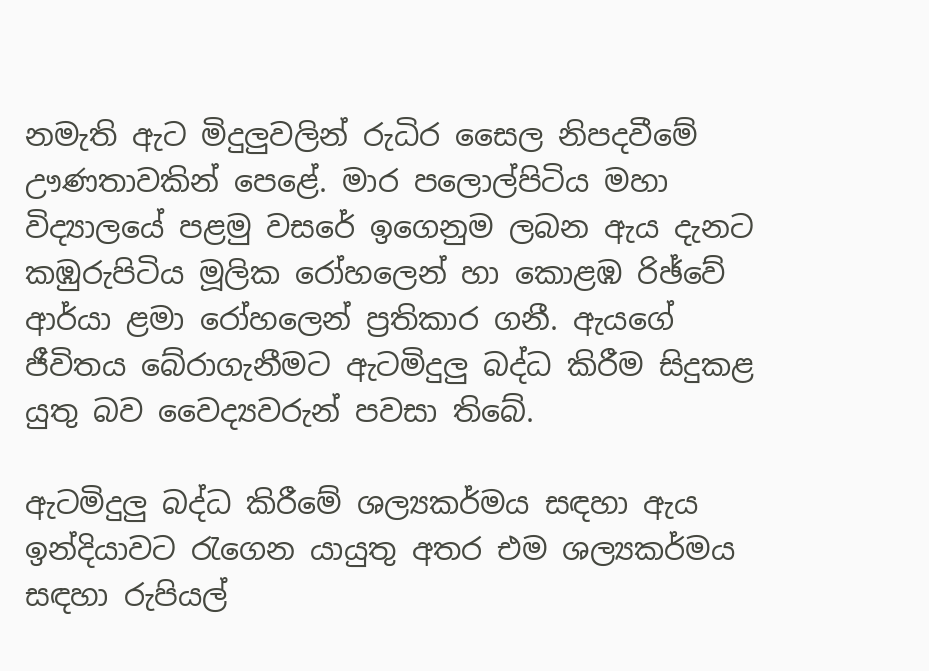නමැති ඇට මිදුලුවලින් රුධිර සෛල නිපදවීමේ ඌණතාවකින් පෙළේ. මාර පලොල්පිටිය මහා විද්‍යාලයේ පළමු වසරේ ඉගෙනුම ලබන ඇය දැනට කඹුරුපිටිය මූලික රෝහලෙන් හා කොළඹ රිඡ්වේ ආර්යා ළමා රෝහලෙන් ප්‍රතිකාර ගනී. ඇයගේ ජීවිතය බේරාගැනීමට ඇටමිදුලු බද්ධ කිරීම සිදුකළ යුතු බව වෛද්‍යවරුන් පවසා තිබේ.

ඇටමිදුලු බද්ධ කිරීමේ ශල්‍යකර්මය සඳහා ඇය ඉන්දියාවට රැගෙන යායුතු අතර එම ශල්‍යකර්මය සඳහා රුපියල්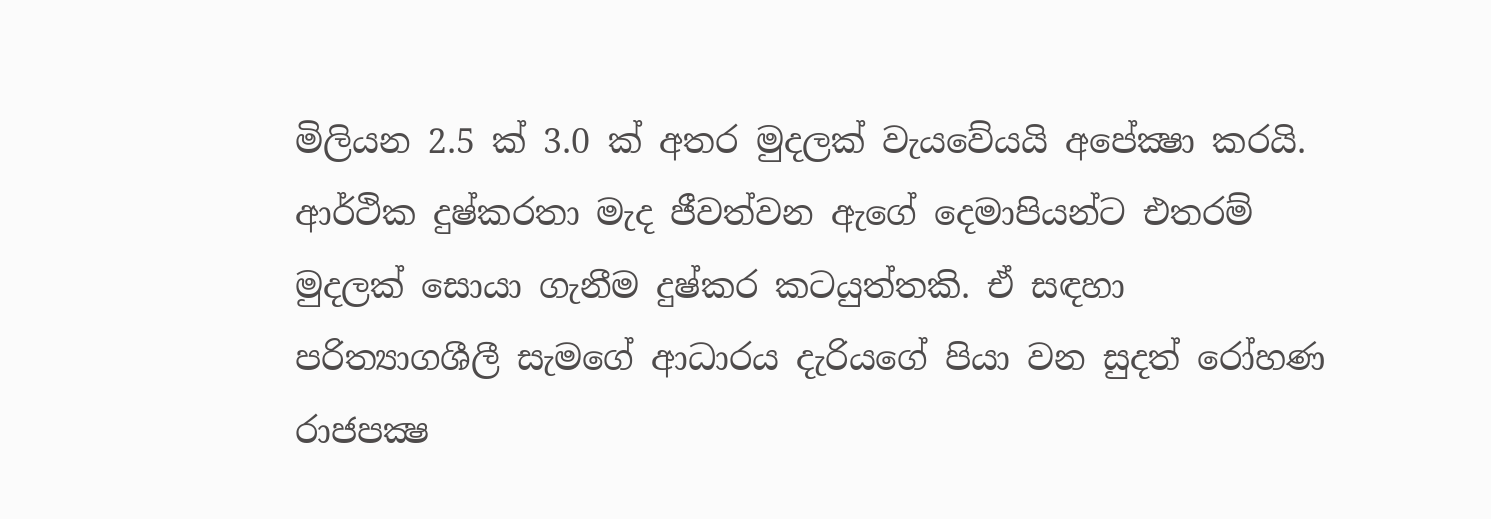මිලියන 2.5 ක්‌ 3.0 ක්‌ අතර මුදලක්‌ වැයවේයයි අපේක්‍ෂා කරයි. ආර්ථික දුෂ්කරතා මැද ජීවත්වන ඇගේ දෙමාපියන්ට එතරම් මුදලක්‌ සොයා ගැනීම දුෂ්කර කටයුත්තකි. ඒ සඳහා පරිත්‍යාගශීලී සැමගේ ආධාරය දැරියගේ පියා වන සුදත් රෝහණ රාජපක්‍ෂ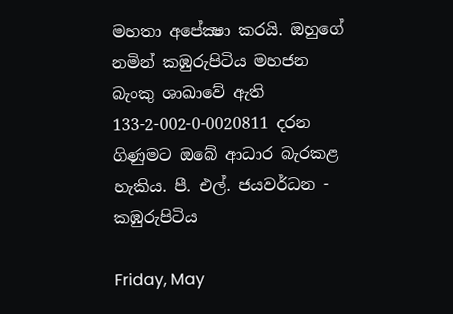මහතා අපේක්‍ෂා කරයි. ඔහුගේ නමින් කඹුරුපිටිය මහජන බැංකු ශාඛාවේ ඇති 133-2-002-0-0020811 දරන ගිණුමට ඔබේ ආධාර බැරකළ හැකිය. පී. එල්. ජයවර්ධන - කඹුරුපිටිය

Friday, May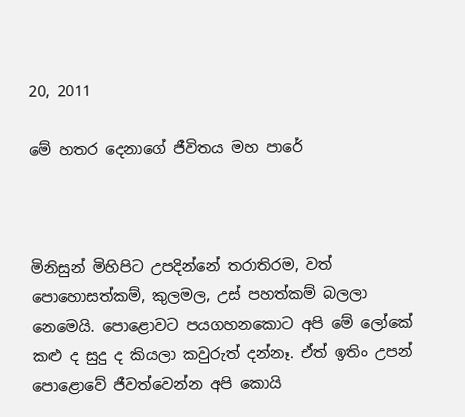20, 2011

මේ හතර දෙනාගේ ජීවිතය මහ පාරේ



මිනිසුන් මිහිපිට උපදින්නේ තරාතිරම, වත් පොහොසත්කම්, කුලමල, උස් පහත්කම් බලලා නෙමෙයි. පොළොවට පයගහනකොට අපි මේ ලෝකේ කළු ද සුදු ද කියලා කවුරුත් දන්නෑ. ඒත් ඉතිං උපන් පොළොවේ ජීවත්වෙන්න අපි කොයි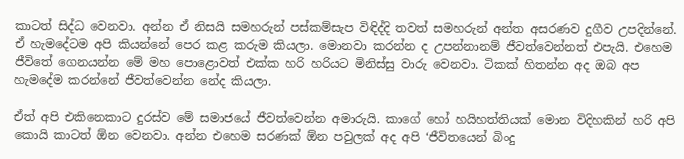කාටත් සිද්ධ වෙනවා. අන්න ඒ නිසයි සමහරුන් පස්කම්සැප විඳිද්දි තවත් සමහරුන් අන්ත අසරණව දුගීව උපදින්නේ. ඒ හැමදේටම අපි කියන්නේ පෙර කළ කරුම කියලා. මොනවා කරන්න ද උපන්නානම් ජීවත්වෙන්නත් එපැයි. එහෙම ජීවිතේ ගෙනයන්න මේ මහ පොළොවත් එක්ක හරි හරියට මිනිස්සු වාරු වෙනවා. ටිකක් හිතන්න අද ඔබ අප හැමදේම කරන්නේ ජීවත්වෙන්න නේද කියලා.

ඒත් අපි එකිනෙකාට දුරස්ව මේ සමාජයේ ජීවත්වෙන්න අමාරුයි. කාගේ හෝ හයිහත්තියක් මොන විදිහකින් හරි අපි කොයි කාටත් ඕන වෙනවා. අන්න එහෙම සරණක් ඕන පවුලක් අද අපි ‘ජීවිතයෙන් බිංදු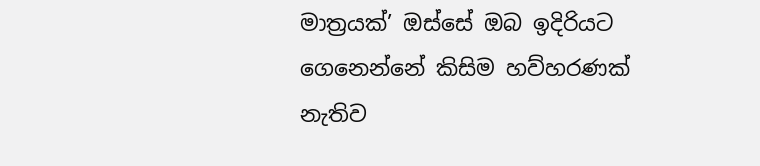මාත්‍රයක්’ ඔස්සේ ඔබ ඉදිරියට ගෙනෙන්නේ කිසිම හව්හරණක් නැතිව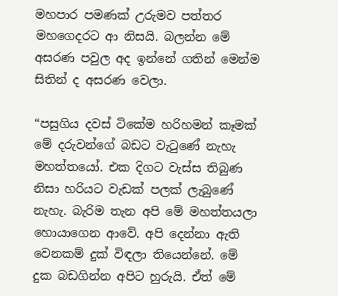මහපාර පමණක් උරුමව පත්තර මහගෙදරට ආ නිසයි. බලන්න මේ අසරණ පවුල අද ඉන්නේ ගතින් මෙන්ම සිතින් ද අසරණ වෙලා.

“පසුගිය දවස් ටිකේම හරිහමන් කෑමක් මේ දරුවන්ගේ බඩට වැටුණේ නැහැ මහත්තයෝ. එක දිගට වැස්ස තිබුණ නිසා හරියට වැඩක් පලක් ලැබුණේ නැහැ. බැරිම තැන අපි මේ මහත්තයලා හොයාගෙන ආවේ. අපි දෙන්නා ඇති වෙනකම් දුක් විඳලා තියෙන්නේ. මේ දුක බඩගින්න අපිට හුරුයි. ඒත් මේ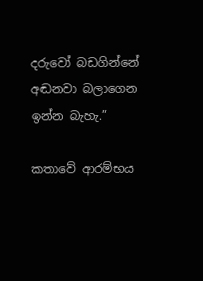දරුවෝ බඩගින්නේ අඬනවා බලාගෙන ඉන්න බැහැ.”

කතාවේ ආරම්භය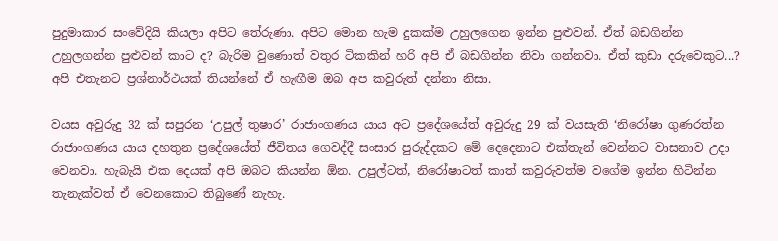පුදුමාකාර සංවේදියි කියලා අපිට තේරුණා. අපිට මොන හැම දුකක්ම උහුලගෙන ඉන්න පුළුවන්. ඒත් බඩගින්න උහුලගන්න පුළුවන් කාට ද? බැරිම වුණොත් වතුර ටිකකින් හරි අපි ඒ බඩගින්න නිවා ගන්නවා. ඒත් කුඩා දරුවෙකුට...? අපි එතැනට ප්‍රශ්නාර්ථයක් තියන්නේ ඒ හැඟීම ඔබ අප කවුරුත් දන්නා නිසා.

වයස අවුරුදු 32 ක් සපුරන ‘උපුල් තුෂාර’ රාජාංගණය යාය අට ප්‍රදේශයේත් අවුරුදු 29 ක් වයසැති ‘නිරෝෂා ගුණරත්න රාජාංගණය යාය දහතුන ප්‍රදේශයේත් ජීවිතය ගෙවද්දී සංසාර පුරුද්දකට මේ දෙදෙනාට එක්තැන් වෙන්නට වාසනාව උදා වෙනවා. හැබැයි එක දෙයක් අපි ඔබට කියන්න ඕන. උපුල්ටත්, නිරෝෂාටත් කාත් කවුරුවත්ම වගේම ඉන්න හිටින්න තැනැක්වත් ඒ වෙනකොට තිබුණේ නැහැ.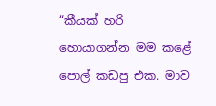“කීයක් හරි හොයාගන්න මම කළේ පොල් කඩපු එක. මාව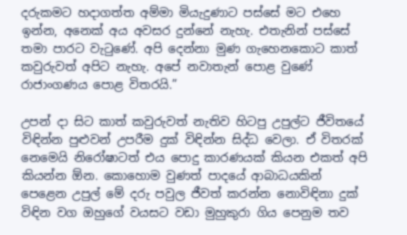දරුකමට හදාගත්ත අම්මා මියැදුණාට පස්සේ මට එහෙ ඉන්න, අනෙක් අය අවසර දුන්නේ නැහැ. එතැනින් පස්සේ තමා පාරට වැටුණේ. අපි දෙන්නා මුණ ගැහෙනකොට කාත් කවුරුවත් අපිට නැහැ. අපේ නවාතැන් පොළ වුණේ රාජාංගණය පොළ විතරයි.”

උපන් දා සිට කාත් කවුරුවත් නැතිව හිටපු උපුල්ට ජීවිතයේ විඳින්න පුළුවන් උපරීම දුක් විඳින්න සිද්ධ වෙලා. ඒ විතරක් නෙමෙයි නිරෝෂාටත් එය පොදු කාරණයක් කියන එකත් අපි කියන්න ඕන. කොහොම වුණත් පාදයේ ආබාධයකින් පෙළෙන උපුල් මේ දරු පවුල ජීවත් කරන්න නොවිඳිනා දුක් විඳින වග ඔහුගේ වයසට වඩා මුහුකුරා ගිය පෙනුම තව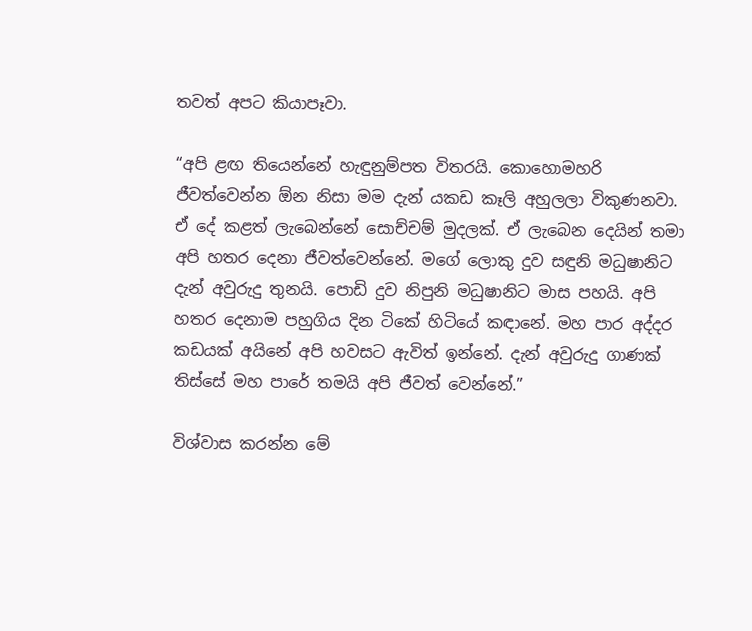තවත් අපට කියාපෑවා.

“අපි ළඟ තියෙන්නේ හැඳුනුම්පත විතරයි. කොහොමහරි ජීවත්වෙන්න ඕන නිසා මම දැන් යකඩ කෑලි අහුලලා විකුණනවා. ඒ දේ කළත් ලැබෙන්නේ සොච්චම් මුදලක්. ඒ ලැබෙන දෙයින් තමා අපි හතර දෙනා ජීවත්වෙන්නේ. මගේ ලොකු දුව සඳුනි මධුෂානිට දැන් අවුරුදු තුනයි. පොඩි දුව නිපුනි මධුෂානිට මාස පහයි. අපි හතර දෙනාම පහුගිය දින ටිකේ හිටියේ කඳානේ. මහ පාර අද්දර කඩයක් අයිනේ අපි හවසට ඇවිත් ඉන්නේ. දැන් අවුරුදු ගාණක් තිස්සේ මහ පාරේ තමයි අපි ජීවත් වෙන්නේ.”

විශ්වාස කරන්න මේ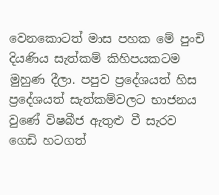වෙනකොටත් මාස පහක මේ පුංචි දියණිය සැත්කම් කිහිපයකටම මුහුණ දීලා. පපුව ප්‍රදේශයත් හිස ප්‍රදේශයත් සැත්කම්වලට භාජනය වුණේ විෂබීජ ඇතුළු වී සැරව ගෙඩි හටගත්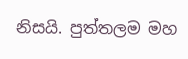නිසයි. පුත්තලම මහ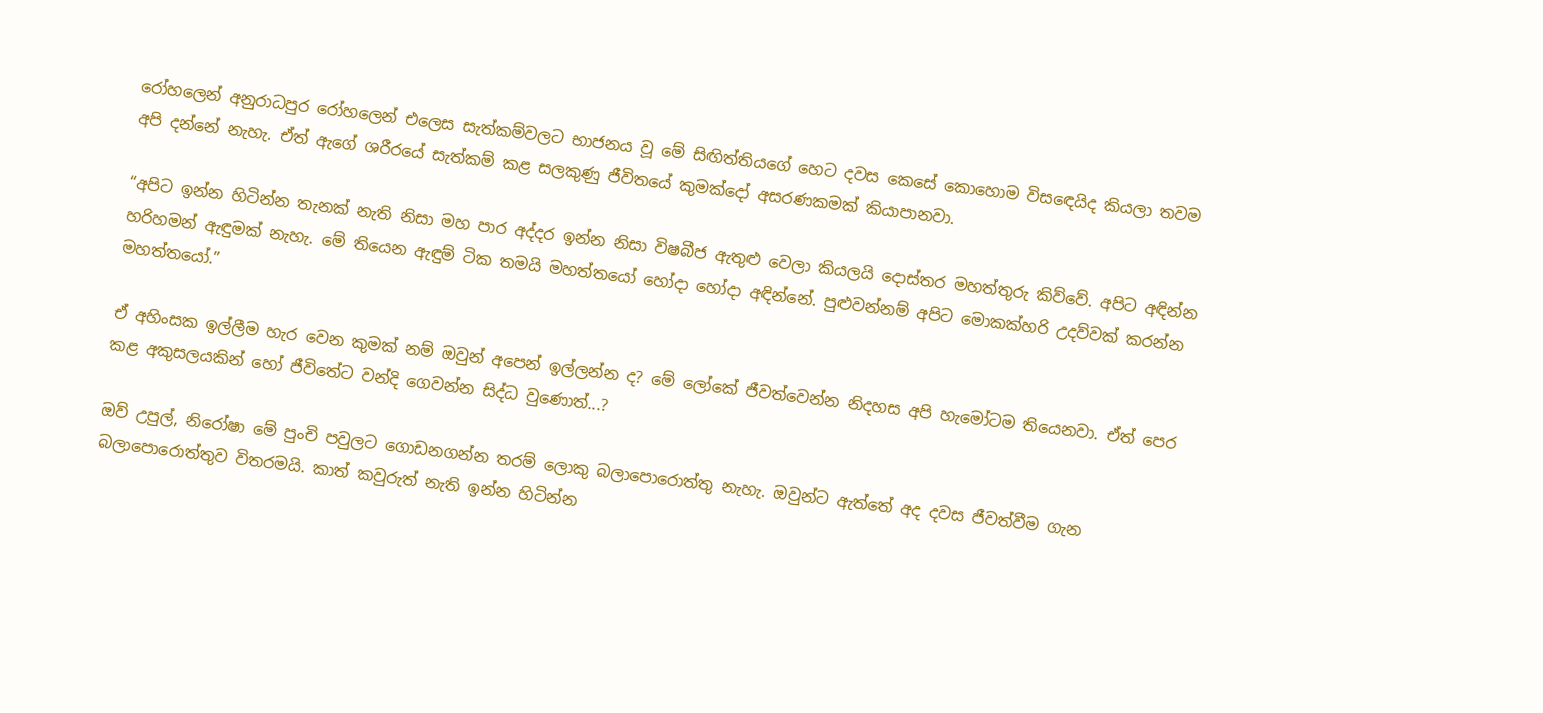රෝහලෙන් අනුරාධපුර රෝහලෙන් එලෙස සැත්කම්වලට භාජනය වූ මේ සිඟිත්තියගේ හෙට දවස කෙසේ කොහොම විසඳෙයිද කියලා තවම අපි දන්නේ නැහැ. ඒත් ඇගේ ශරීරයේ සැත්කම් කළ සලකුණු ජීවිතයේ කුමක්දෝ අසරණකමක් කියාපානවා.

“අපිට ඉන්න හිටින්න තැනක් නැති නිසා මහ පාර අද්දර ඉන්න නිසා විෂබීජ ඇතුළු වෙලා කියලයි දොස්තර මහත්තුරු කිව්වේ. අපිට අඳින්න හරිහමන් ඇඳුමක් නැහැ. මේ තියෙන ඇඳුම් ටික තමයි මහත්තයෝ හෝදා හෝදා අඳින්නේ. පුළුවන්නම් අපිට මොකක්හරි උදව්වක් කරන්න මහත්තයෝ.”

ඒ අහිංසක ඉල්ලීම හැර වෙන කුමක් නම් ඔවුන් අපෙන් ඉල්ලන්න ද? මේ ලෝකේ ජීවත්වෙන්න නිදහස අපි හැමෝටම තියෙනවා. ඒත් පෙර කළ අකුසලයකින් හෝ ජීවිතේට වන්දි ගෙවන්න සිද්ධ වුණොත්...?

ඔව් උපුල්, නිරෝෂා මේ පුංචි පවුලට ගොඩනගන්න තරම් ලොකු බලාපොරොත්තු නැහැ. ඔවුන්ට ඇත්තේ අද දවස ජීවත්වීම ගැන බලාපොරොත්තුව විතරමයි. කාත් කවුරුත් නැති ඉන්න හිටින්න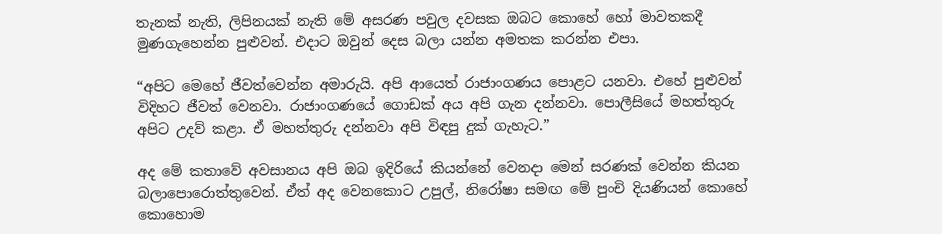තැනක් නැති, ලිපිනයක් නැති මේ අසරණ පවුල දවසක ඔබට කොහේ හෝ මාවතකදී මුණගැහෙන්න පුළුවන්. එදාට ඔවුන් දෙස බලා යන්න අමතක කරන්න එපා.

“අපිට මෙහේ ජීවත්වෙන්න අමාරුයි. අපි ආයෙත් රාජාංගණය පොළට යනවා. එහේ පුළුවන් විදිහට ජීවත් වෙනවා. රාජාංගණයේ ගොඩක් අය අපි ගැන දන්නවා. පොලීසියේ මහත්තුරු අපිට උදව් කළා. ඒ මහත්තුරු දන්නවා අපි විඳපු දුක් ගැහැට.”

අද මේ කතාවේ අවසානය අපි ඔබ ඉදිරියේ කියන්නේ වෙනදා මෙන් සරණක් වෙන්න කියන බලාපොරොත්තුවෙන්. ඒත් අද වෙනකොට උපුල්, නිරෝෂා සමඟ මේ පුංචි දියණියන් කොහේ කොහොම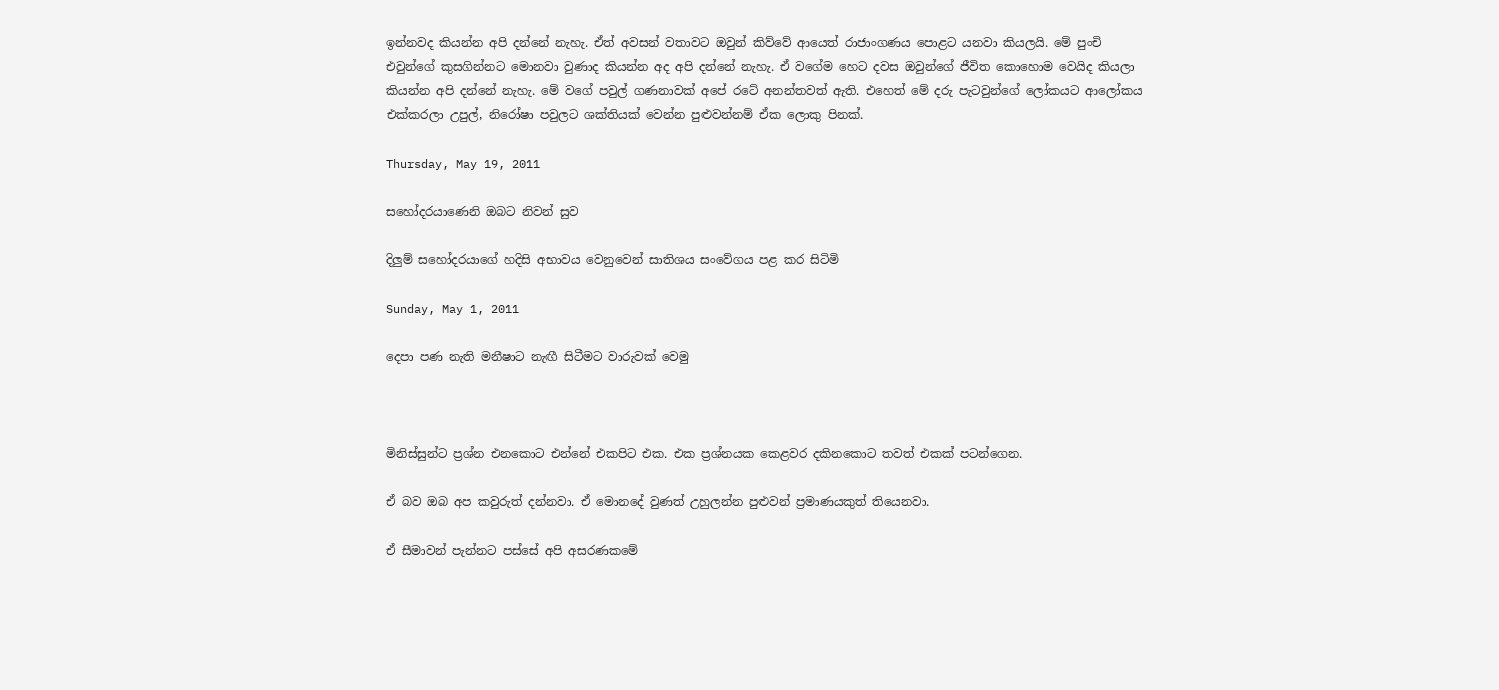ඉන්නවද කියන්න අපි දන්නේ නැහැ. ඒත් අවසන් වතාවට ඔවුන් කිව්වේ ආයෙත් රාජාංගණය පොළට යනවා කියලයි. මේ පුංචි එවුන්ගේ කුසගින්නට මොනවා වුණාද කියන්න අද අපි දන්නේ නැහැ. ඒ වගේම හෙට දවස ඔවුන්ගේ ජීවිත කොහොම වෙයිද කියලා කියන්න අපි දන්නේ නැහැ. මේ වගේ පවුල් ගණනාවක් අපේ රටේ අනන්තවත් ඇති. එහෙත් මේ දරු පැටවුන්ගේ ලෝකයට ආලෝකය එක්කරලා උපුල්, නිරෝෂා පවුලට ශක්තියක් වෙන්න පුළුවන්නම් ඒක ලොකු පිනක්.

Thursday, May 19, 2011

සහෝදරයාණෙනි ඔබට නිවන් සුව

දිලුම් සහෝදරයාගේ හදිසි අභාවය වෙනුවෙන් සාතිශය සංවේගය පළ කර සිටිමි

Sunday, May 1, 2011

දෙපා පණ නැති මනීෂාට නැඟී සිටීමට වාරුවක් වෙමු



මිනිස්සුන්ට ප්‍රශ්න එනකොට එන්නේ එකපිට එක. එක ප්‍රශ්නයක කෙළවර දකිනකොට තවත් එකක් පටන්ගෙන.

ඒ බව ඔබ අප කවුරුත් දන්නවා. ඒ මොනදේ වුණත් උහුලන්න පුළුවන් ප්‍රමාණයකුත් තියෙනවා.

ඒ සීමාවන් පැන්නට පස්සේ අපි අසරණකමේ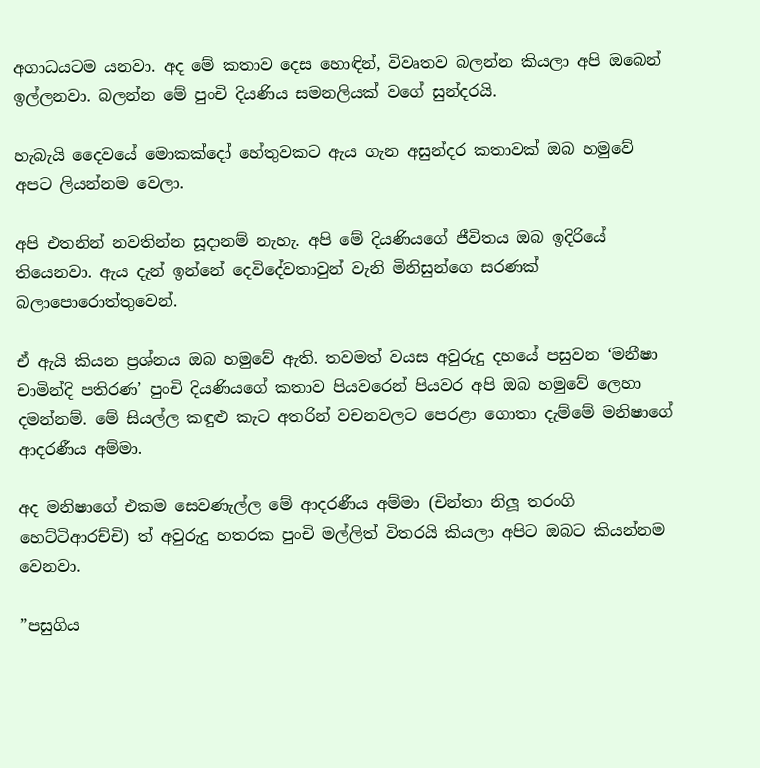අගාධයටම යනවා. අද මේ කතාව දෙස හොඳින්, විවෘතව බලන්න කියලා අපි ඔබෙන් ඉල්ලනවා. බලන්න මේ පුංචි දියණිය සමනලියක් වගේ සුන්දරයි.

හැබැයි දෛවයේ මොකක්දෝ හේතුවකට ඇය ගැන අසුන්දර කතාවක් ඔබ හමුවේ අපට ලියන්නම වෙලා.

අපි එතනින් නවතින්න සූදානම් නැහැ. අපි මේ දියණියගේ ජීවිතය ඔබ ඉදිරියේ තියෙනවා. ඇය දැන් ඉන්නේ දෙවිදේවතාවුන් වැනි මිනිසුන්ගෙ සරණක් බලාපොරොත්තුවෙන්.

ඒ ඇයි කියන ප්‍රශ්නය ඔබ හමුවේ ඇති. තවමත් වයස අවුරුදු දහයේ පසුවන ‘මනීෂා චාමින්දි පතිරණ’ පුංචි දියණියගේ කතාව පියවරෙන් පියවර අපි ඔබ හමුවේ ලෙහා දමන්නම්. මේ සියල්ල කඳුළු කැට අතරින් වචනවලට පෙරළා ගොතා දැම්මේ මනිෂාගේ ආදරණීය අම්මා.

අද මනිෂාගේ එකම සෙවණැල්ල මේ ආදරණීය අම්මා (චින්තා නිලූ තරංගි හෙට්ටිආරච්චි) ත් අවුරුදු හතරක පුංචි මල්ලිත් විතරයි කියලා අපිට ඔබට කියන්නම වෙනවා.

”පසුගිය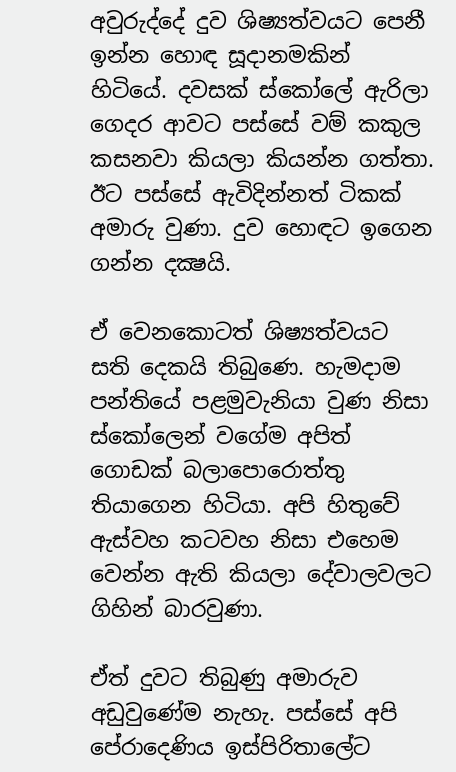අවුරුද්දේ දුව ශිෂ්‍යත්වයට පෙනී ඉන්න හොඳ සූදානමකින් හිටියේ. දවසක් ස්කෝලේ ඇරිලා ගෙදර ආවට පස්සේ වම් කකුල කසනවා කියලා කියන්න ගත්තා. ඊට පස්සේ ඇවිදින්නත් ටිකක් අමාරු වුණා. දුව හොඳට ඉගෙන ගන්න දක්‍ෂයි.

ඒ වෙනකොටත් ශිෂ්‍යත්වයට සති දෙකයි තිබුණෙ. හැමදාම පන්තියේ පළමුවැනියා වුණ නිසා ස්කෝලෙන් වගේම අපිත් ගොඩක් බලාපොරොත්තු තියාගෙන හිටියා. අපි හිතුවේ ඇස්වහ කටවහ නිසා එහෙම වෙන්න ඇති කියලා දේවාලවලට ගිහින් බාරවුණා.

ඒත් දුවට තිබුණු අමාරුව අඩුවුණේම නැහැ. පස්සේ අපි පේරාදෙණිය ඉස්පිරිතාලේට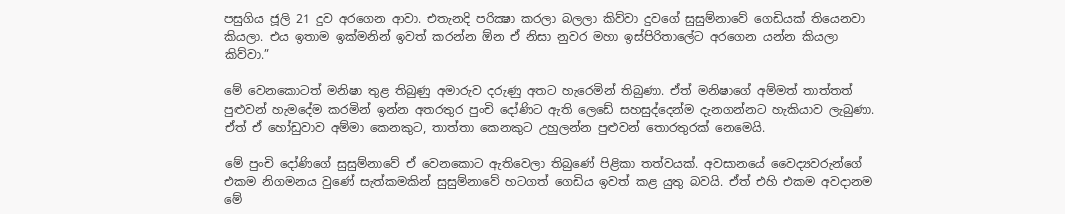පසුගිය ජූලි 21 දුව අරගෙන ආවා. එතැනදි පරික්‍ෂා කරලා බලලා කිව්වා දුවගේ සුසුම්නාවේ ගෙඩියක් තියෙනවා කියලා. එය ඉතාම ඉක්මනින් ඉවත් කරන්න ඕන ඒ නිසා නුවර මහා ඉස්පිරිතාලේට අරගෙන යන්න කියලා කිව්වා.”

මේ වෙනකොටත් මනිෂා තුළ තිබුණු අමාරුව දරුණු අතට හැරෙමින් තිබුණා. ඒත් මනිෂාගේ අම්මත් තාත්තත් පුළුවන් හැමදේම කරමින් ඉන්න අතරතුර පුංචි දෝණිට ඇති ලෙඩේ සහසුද්දෙන්ම දැනගන්නට හැකියාව ලැබුණා. ඒත් ඒ හෝඩුවාව අම්මා කෙනකුට, තාත්තා කෙනකුට උහුලන්න පුළුවන් තොරතුරක් නෙමෙයි.

මේ පුංචි දෝණිගේ සුසුම්නාවේ ඒ වෙනකොට ඇතිවෙලා තිබුණේ පිළිකා තත්වයක්. අවසානයේ වෛද්‍යවරුන්ගේ එකම නිගමනය වුණේ සැත්කමකින් සුසුම්නාවේ හටගත් ගෙඩිය ඉවත් කළ යුතු බවයි. ඒත් එහි එකම අවදානම මේ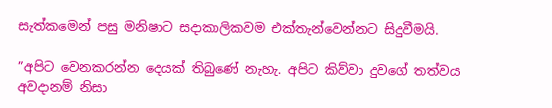සැත්කමෙන් පසු මනිෂාට සදාකාලිකවම එක්තැන්වෙන්නට සිදුවීමයි.

”අපිට වෙනකරන්න දෙයක් තිබුණේ නැහැ. අපිට කිව්වා දුවගේ තත්වය අවදානම් නිසා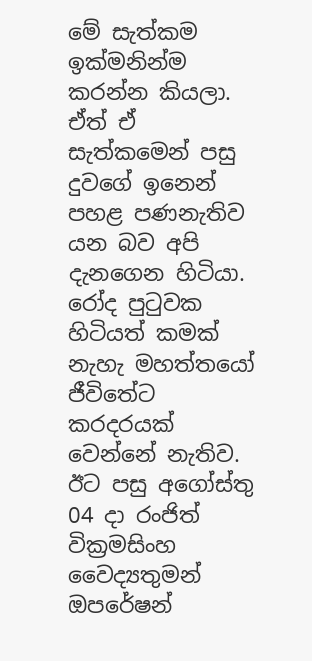මේ සැත්කම ඉක්මනින්ම කරන්න කියලා. ඒත් ඒ සැත්කමෙන් පසු දුවගේ ඉනෙන් පහළ පණනැතිව යන බව අපි දැනගෙන හිටියා. රෝද පුටුවක හිටියත් කමක් නැහැ මහත්තයෝ ජීවිතේට කරදරයක් වෙන්නේ නැතිව. ඊට පසු අගෝස්තු 04 දා රංජිත් වික්‍රමසිංහ වෛද්‍යතුමන් ඔපරේෂන්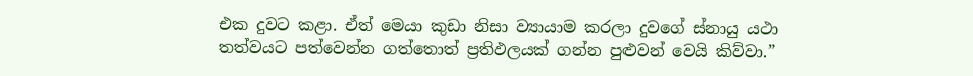එක දුවට කළා. ඒත් මෙයා කුඩා නිසා ව්‍යායාම කරලා දුවගේ ස්නායු යථා තත්වයට පත්වෙන්න ගත්තොත් ප්‍රතිඵලයක් ගන්න පුළුවන් වෙයි කිව්වා.”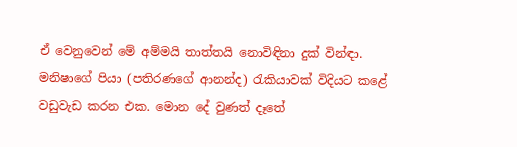ඒ වෙනුවෙන් මේ අම්මයි තාත්තයි නොවිඳිනා දුක් වින්ඳා. මනිෂාගේ පියා (පතිරණගේ ආනන්ද) රැකියාවක් විදියට කළේ වඩුවැඩ කරන එක. මොන දේ වුණත් දෑතේ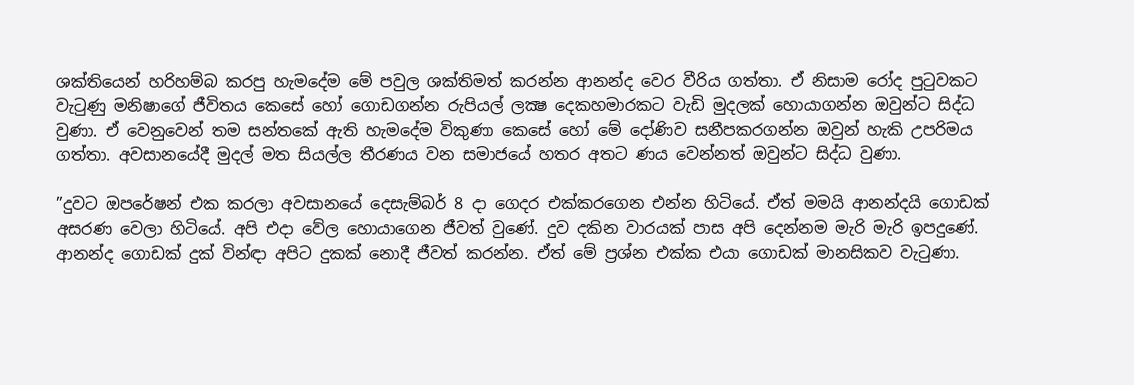ශක්තියෙන් හරිහම්බ කරපු හැමදේම මේ පවුල ශක්තිමත් කරන්න ආනන්ද වෙර වීරිය ගත්තා. ඒ නිසාම රෝද පුටුවකට වැටුණු මනිෂාගේ ජීවිතය කෙසේ හෝ ගොඩගන්න රුපියල් ලක්‍ෂ දෙකහමාරකට වැඩි මුදලක් හොයාගන්න ඔවුන්ට සිද්ධ වුණා. ඒ වෙනුවෙන් තම සන්තකේ ඇති හැමදේම විකුණා කෙසේ හෝ මේ දෝණිව සනීපකරගන්න ඔවුන් හැකි උපරිමය ගත්තා. අවසානයේදී මුදල් මත සියල්ල තීරණය වන සමාජයේ හතර අතට ණය වෙන්නත් ඔවුන්ට සිද්ධ වුණා.

”දුවට ඔපරේෂන් එක කරලා අවසානයේ දෙසැම්බර් 8 දා ගෙදර එක්කරගෙන එන්න හිටියේ. ඒත් මමයි ආනන්දයි ගොඩක් අසරණ වෙලා හිටියේ. අපි එදා වේල හොයාගෙන ජීවත් වුණේ. දුව දකින වාරයක් පාස අපි දෙන්නම මැරි මැරි ඉපදුණේ. ආනන්ද ගොඩක් දුක් වින්ඳා අපිට දුකක් නොදී ජීවත් කරන්න. ඒත් මේ ප්‍රශ්න එක්ක එයා ගොඩක් මානසිකව වැටුණා.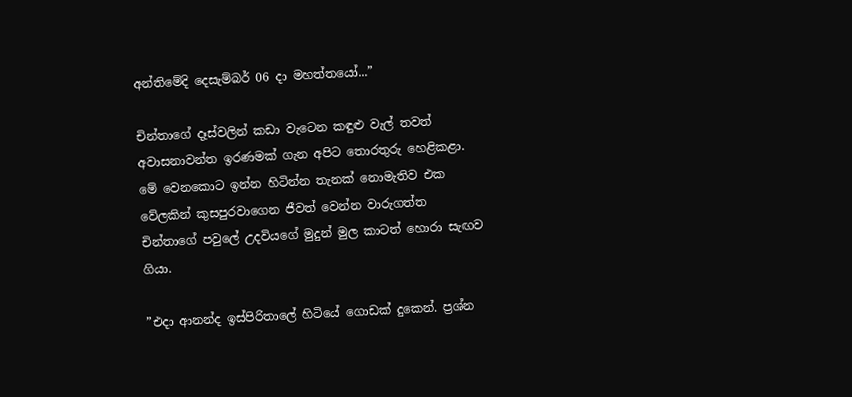අන්තිමේදි දෙසැම්බර් 06 දා මහත්තයෝ...”

චින්තාගේ දෑස්වලින් කඩා වැටෙන කඳුළු වැල් තවත් අවාසනාවන්ත ඉරණමක් ගැන අපිට තොරතුරු හෙළිකළා. මේ වෙනකොට ඉන්න හිටින්න තැනක් නොමැතිව එක වේලකින් කුසපුරවාගෙන ජීවත් වෙන්න වාරුගත්ත චින්තාගේ පවුලේ උදවියගේ මුදුන් මුල කාටත් හොරා සැඟව ගියා.

”එදා ආනන්ද ඉස්පිරිතාලේ හිටියේ ගොඩක් දුකෙන්. ප්‍රශ්න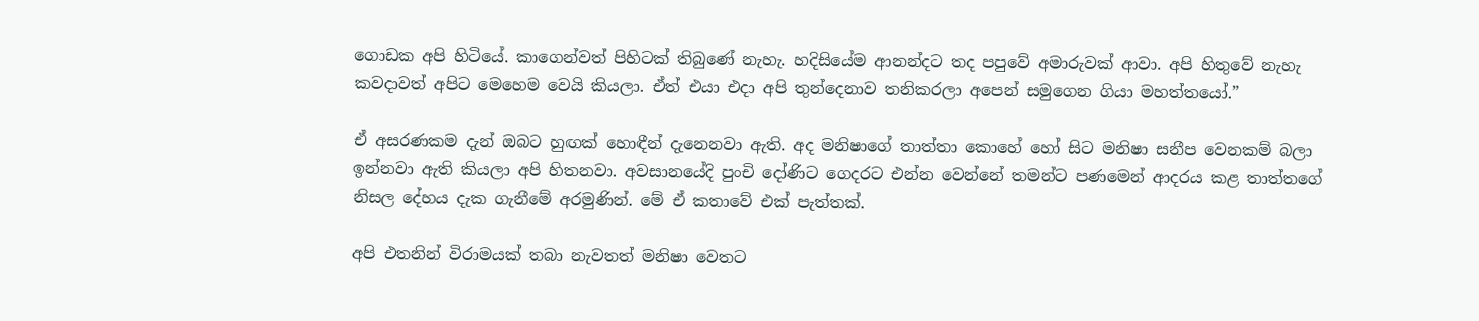ගොඩක අපි හිටියේ. කාගෙන්වත් පිහිටක් තිබුණේ නැහැ. හදිසියේම ආනන්දට තද පපුවේ අමාරුවක් ආවා. අපි හිතුවේ නැහැ කවදාවත් අපිට මෙහෙම වෙයි කියලා. ඒත් එයා එදා අපි තුන්දෙනාව තනිකරලා අපෙන් සමුගෙන ගියා මහත්තයෝ.”

ඒ අසරණකම දැන් ඔබට හුඟක් හොඳීන් දැනෙනවා ඇති. අද මනිෂාගේ තාත්තා කොහේ හෝ සිට මනිෂා සනීප වෙනකම් බලා ඉන්නවා ඇති කියලා අපි හිතනවා. අවසානයේදි පුංචි දෝණිට ගෙදරට එන්න වෙන්නේ තමන්ට පණමෙන් ආදරය කළ තාත්තගේ නිසල දේහය දැක ගැනීමේ අරමුණින්. මේ ඒ කතාවේ එක් පැත්තක්.

අපි එතනින් විරාමයක් තබා නැවතත් මනිෂා වෙතට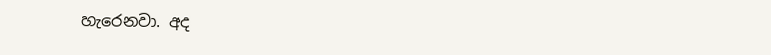හැරෙනවා. අද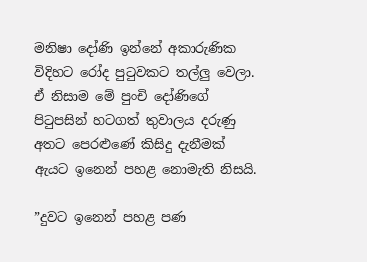මනිෂා දෝණි ඉන්නේ අකාරුණික විදිහට රෝද පුටුවකට තල්ලු වෙලා. ඒ නිසාම මේ පුංචි දෝණිගේ පිටුපසින් හටගත් තුවාලය දරුණු අතට පෙරළුණේ කිසිදු දැනීමක් ඇයට ඉනෙන් පහළ නොමැති නිසයි.

”දුවට ඉනෙන් පහළ පණ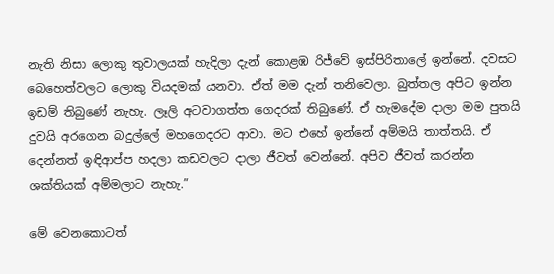නැති නිසා ලොකු තුවාලයක් හැදිලා දැන් කොළඹ රිජ්වේ ඉස්පිරිතාලේ ඉන්නේ. දවසට බෙහෙත්වලට ලොකු වියදමක් යනවා. ඒත් මම දැන් තනිවෙලා. බුත්තල අපිට ඉන්න ඉඩම් තිබුණේ නැහැ. ලෑලි අටවාගත්ත ගෙදරක් තිබුණේ. ඒ හැමදේම දාලා මම පුතයි දුවයි අරගෙන බදුල්ලේ මහගෙදරට ආවා. මට එහේ ඉන්නේ අම්මයි තාත්තයි. ඒ දෙන්නත් ඉඳිආප්ප හදලා කඩවලට දාලා ජීවත් වෙන්නේ. අපිව ජීවත් කරන්න ශක්තියක් අම්මලාට නැහැ.”

මේ වෙනකොටත්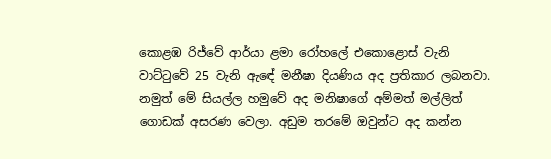කොළඹ රිජ්වේ ආර්යා ළමා රෝහලේ එකොළොස් වැනි වාට්ටුවේ 25 වැනි ඇඳේ මනීෂා දියණිය අද ප්‍රතිකාර ලබනවා. නමුත් මේ සියල්ල හමුවේ අද මනිෂාගේ අම්මත් මල්ලිත් ගොඩක් අසරණ වෙලා. අඩුම තරමේ ඔවුන්ට අද කන්න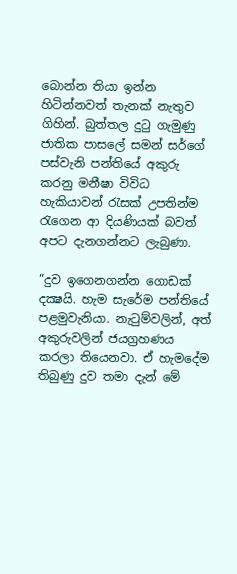බොන්න තියා ඉන්න හිටින්නවත් තැනක් නැතුව ගිහින්. බුත්තල දුටු ගැමුණු ජාතික පාසලේ සමන් සර්ගේ පස්වැනි පන්තියේ අකුරු කරනු මනීෂා විවිධ හැකියාවන් රැසක් උපතින්ම රැගෙන ආ දියණියක් බවත් අපට දැනගන්නට ලැබුණා.

”දුව ඉගෙනගන්න ගොඩක් දක්‍ෂයි. හැම සැරේම පන්තියේ පළමුවැනියා. නැටුම්වලින්, අත් අකුරුවලින් ජයග්‍රහණය කරලා තියෙනවා. ඒ හැමදේම තිබුණු දුව තමා දැන් මේ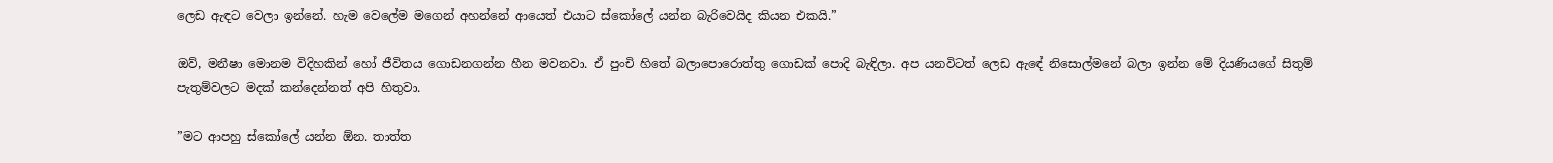ලෙඩ ඇඳට වෙලා ඉන්නේ. හැම වෙලේම මගෙන් අහන්නේ ආයෙත් එයාට ස්කෝලේ යන්න බැරිවෙයිද කියන එකයි.”

ඔව්, මනීෂා මොනම විදිහකින් හෝ ජීවිතය ගොඩනගන්න හීන මවනවා. ඒ පුංචි හිතේ බලාපොරොත්තු ගොඩක් පොදි බැඳිලා. අප යනවිටත් ලෙඩ ඇඳේ නිසොල්මනේ බලා ඉන්න මේ දියණියගේ සිතුම් පැතුම්වලට මදක් කන්දෙන්නත් අපි හිතුවා.

”මට ආපහු ස්කෝලේ යන්න ඕන. තාත්ත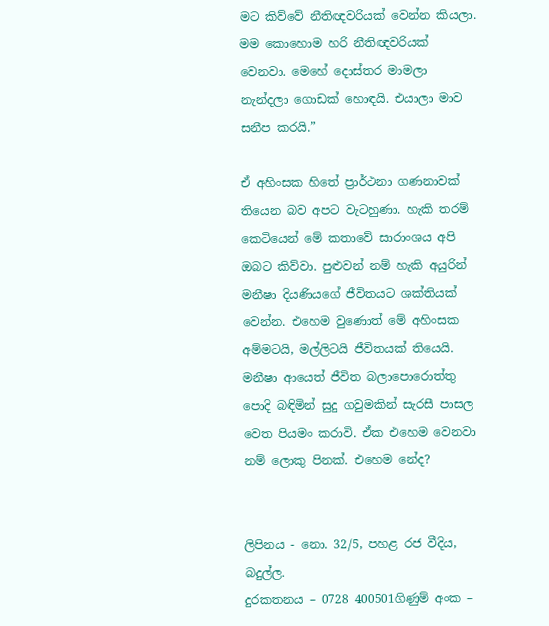මට කිව්වේ නීතිඥවරියක් වෙන්න කියලා. මම කොහොම හරි නීතිඥවරියක් වෙනවා. මෙහේ දොස්තර මාමලා නැන්දලා ගොඩක් හොඳයි. එයාලා මාව සනීප කරයි.”

ඒ අහිංසක හිතේ ප්‍රාර්ථනා ගණනාවක් තියෙන බව අපට වැටහුණා. හැකි තරම් කෙටියෙන් මේ කතාවේ සාරාංශය අපි ඔබට කිව්වා. පුළුවන් නම් හැකි අයුරින් මනීෂා දියණියගේ ජීවිතයට ශක්තියක් වෙන්න. එහෙම වුණොත් මේ අහිංසක අම්මටයි, මල්ලිටයි ජීවිතයක් තියෙයි. මනීෂා ආයෙත් ජීවිත බලාපොරොත්තු පොදි බඳිමින් සුදු ගවුමකින් සැරසී පාසල වෙත පියමං කරාවි. ඒක එහෙම වෙනවා නම් ලොකු පිනක්. එහෙම නේද?


ලිපිනය - නො. 32/5, පහළ රජ වීදිය, බදුල්ල.
දුරකතනය – 0728 400501ගිණුම් අංක –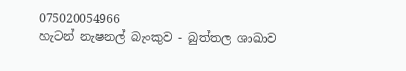075020054966
හැටන් නැෂනල් බැංකුව - බුත්තල ශාඛාව